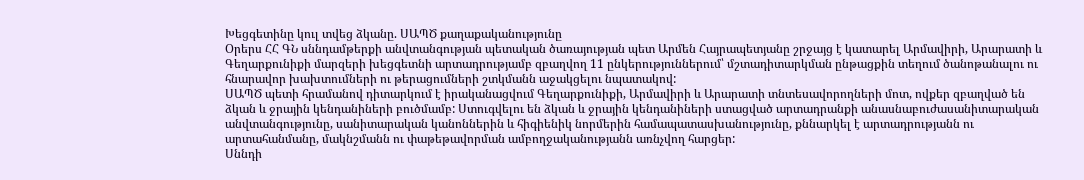Խեցգետինը կուլ տվեց ձկանը. ՍԱՊԾ քաղաքականությունը
Օրերս ՀՀ ԳՆ սննդամթերքի անվտանգության պետական ծառայության պետ Արմեն Հայրապետյանը շրջայց է կատարել Արմավիրի, Արարատի և Գեղարքունիքի մարզերի խեցգետնի արտադրությամբ զբաղվող 11 ընկերություններում՝ մշտադիտարկման ընթացքին տեղում ծանոթանալու ու հնարավոր խախտումների ու թերացումների շտկմանն աջակցելու նպատակով:
ՍԱՊԾ պետի հրամանով դիտարկում է իրականացվում Գեղարքունիքի, Արմավիրի և Արարատի տնտեսավորողների մոտ, ովքեր զբաղված են ձկան և ջրային կենդանիների բուծմամբ: Ստուգվելու են ձկան և ջրային կենդանիների ստացված արտադրանքի անասնաբուժասանիտարական անվտանգությունը, սանիտարական կանոններին և հիգիենիկ նորմերին համապատասխանությունը, քննարկել է արտադրությանն ու արտահանմանը, մակնշմանն ու փաթեթավորման ամբողջականությանն առնչվող հարցեր:
Սննդի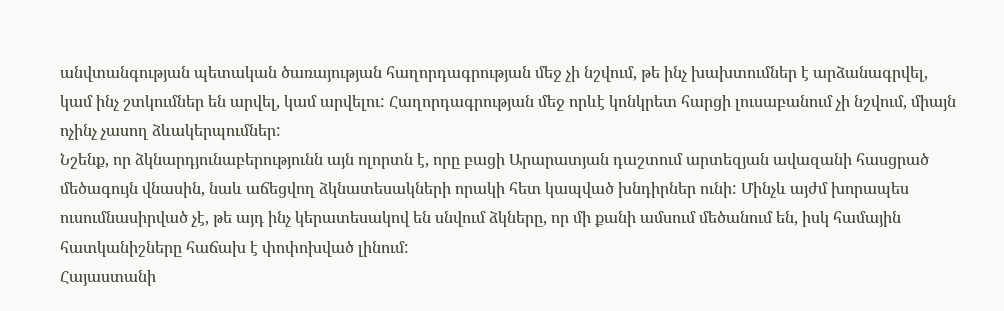անվտանգության պետական ծառայության հաղորդագրության մեջ չի նշվում, թե ինչ խախտումներ է արձանագրվել, կամ ինչ շտկումներ են արվել, կամ արվելու: Հաղորդագրության մեջ որևէ կոնկրետ հարցի լուսաբանում չի նշվում, միայն ոչինչ չասող ձևակերպումներ:
Նշենք, որ ձկնարդյունաբերությունն այն ոլորտն է, որը բացի Արարատյան դաշտում արտեզյան ավազանի հասցրած մեծագույն վնասին, նաև աճեցվող ձկնատեսակների որակի հետ կապված խնդիրներ ունի: Մինչև այժմ խորապես ուսումնասիրված չէ, թե այդ ինչ կերատեսակով են սնվում ձկները, որ մի քանի ամսում մեծանում են, իսկ համային հատկանիշները հաճախ է փոփոխված լինում:
Հայաստանի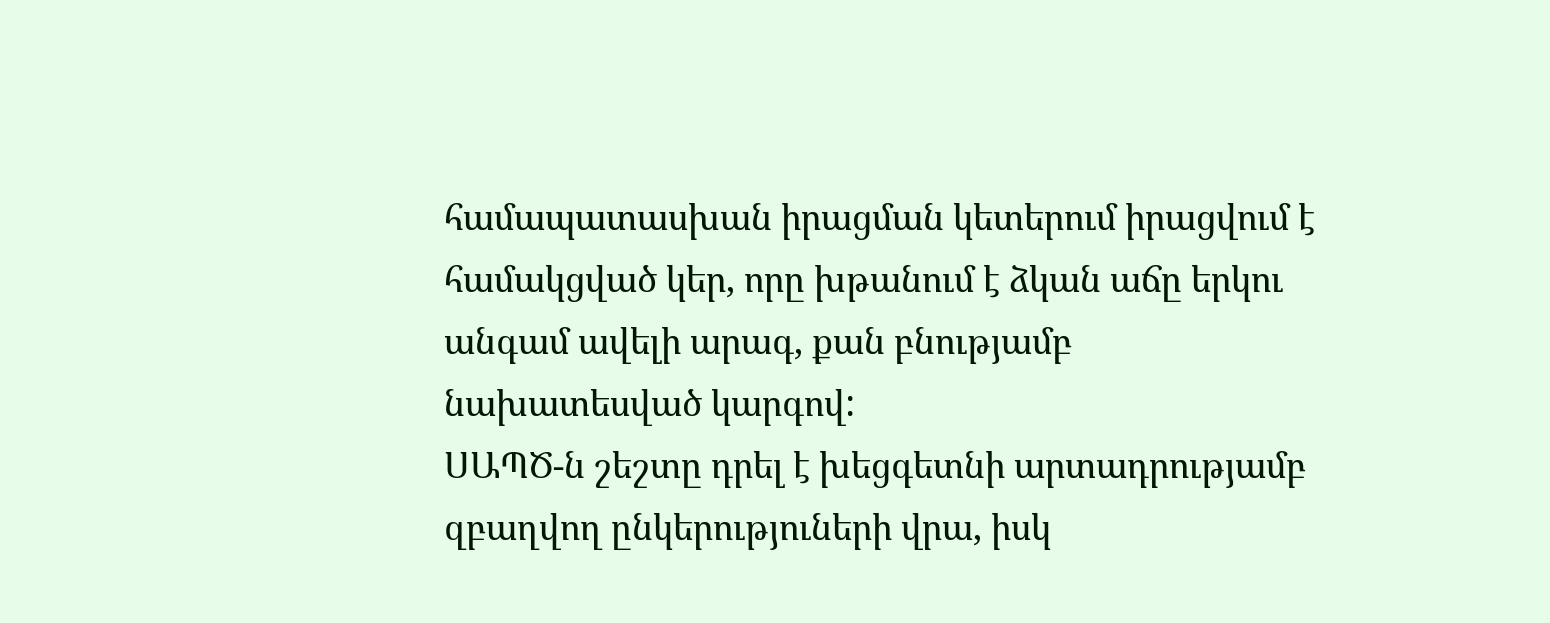համապատասխան իրացման կետերում իրացվում է համակցված կեր, որը խթանում է ձկան աճը երկու անգամ ավելի արագ, քան բնությամբ նախատեսված կարգով:
ՍԱՊԾ-ն շեշտը դրել է խեցգետնի արտադրությամբ զբաղվող ընկերություների վրա, իսկ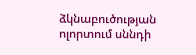ձկնաբուծության ոլորտում սննդի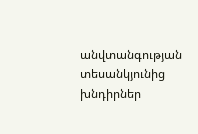անվտանգության տեսանկյունից խնդիրներ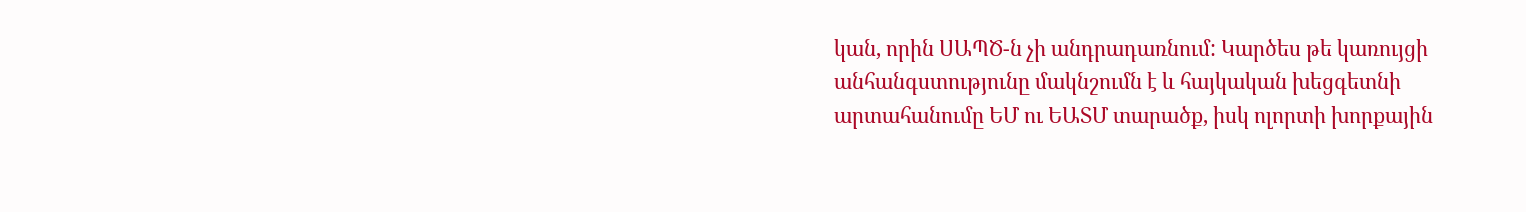կան, որին ՍԱՊԾ-ն չի անդրադառնում: Կարծես թե կառույցի անհանգստությունը մակնշումն է և հայկական խեցգետնի արտահանումը ԵՄ ու ԵԱՏՄ տարածք, իսկ ոլորտի խորքային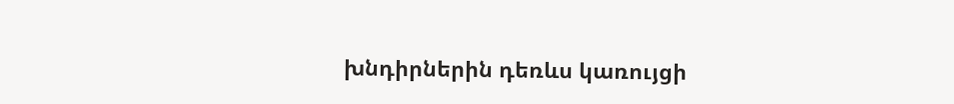խնդիրներին դեռևս կառույցի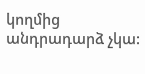կողմից անդրադարձ չկա: